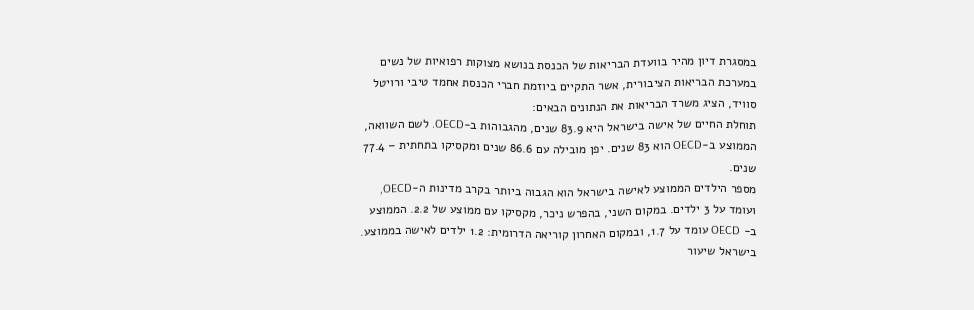במסגרת דיון מהיר בוועדת הבריאות של הכנסת בנושא מצוקות רפואיות של נשים במערכת הבריאות הציבורית, אשר התקיים ביוזמת חברי הכנסת אחמד טיבי ורויטל סוויד, הציג משרד הבריאות את הנתונים הבאים:
תוחלת החיים של אישה בישראל היא 83.9 שנים, מהגבוהות ב-OECD. לשם השוואה, הממוצע ב-OECD הוא 83 שנים. יפן מובילה עם 86.6 שנים ומקסיקו בתחתית – 77.4 שנים.
מספר הילדים הממוצע לאישה בישראל הוא הגבוה ביותר בקרב מדינות ה-OECD, ועומד על 3 ילדים. במקום השני, בהפרש ניכר, מקסיקו עם ממוצע של 2.2. הממוצע ב- OECD עומד על 1.7, ובמקום האחרון קוריאה הדרומית: 1.2 ילדים לאישה בממוצע.
בישראל שיעור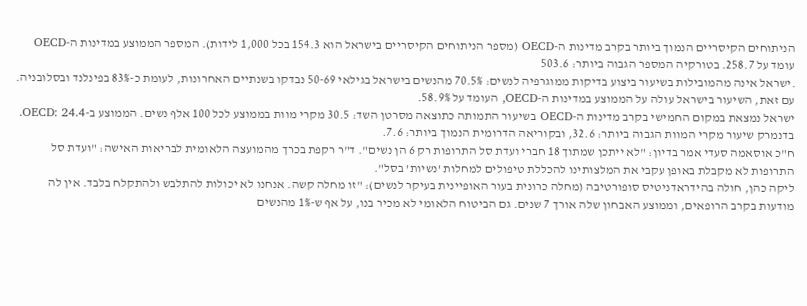הניתוחים הקיסריים הנמוך ביותר בקרב מדינות ה-OECD (מספר הניתוחים הקיסריים בישראל הוא 154.3 בכל 1,000 לידות). המספר הממוצע במדינות ה-OECD עומד על 258.7. בטורקיה המספר הגבוה ביותר: 503.6
.ישראל אינה מהמובילות בשיעור ביצוע בדיקות ממוגרפיה לנשים: 70.5% מהנשים בישראל בגילאי 50-69 נבדקו בשנתיים האחרונות, לעומת כ-83% בפינלנד ובסלובניה. עם זאת, השיעור בישראל עולה על הממוצע במדינות ה-OECD, העומד על 58.9%.
ישראל נמצאת במקום החמישי בקרב מדינות ה-OECD בשיעור התמותה כתוצאה מסרטן השד: 30.5 מקרי מוות בממוצע לכל 100 אלף נשים. הממוצע ב-OECD: 24.4. בדנמרק שיעור מקרי המוות הגבוה ביותר: 32.6, ובקוריאה הדרומית הנמוך ביותר: 7.6.
ח"כ אוסאמה סעדי אמר בדיון: "לא ייתכן שמתוך 18 חברי ועדת סל התרופות רק 6 הן נשים". ד"ר רקפת בכרך מהמועצה הלאומית לבריאות האישה: "ועדת סל התרופות לא מקבלת באופן עקבי את המלצותינו להכללת טיפולים למחלות ’נשיות’ בסל".
ליקה כהן, חולה בהידראדניטיס סופורטיבה (מחלה כרונית בעור האופיינית בעיקר לנשים): "זו מחלה קשה. אנחנו לא יכולות להתלבש ולהתקלח בלבד. אין לה מודעות בקרב הרופאים, וממוצע האבחון שלה אורך 7 שנים. גם הביטוח הלאומי לא מכיר בנו, על אף ש-1% מהנשים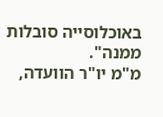באוכלוסייה סובלות ממנה".
מ"מ יו"ר הוועדה,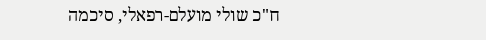ח"כ שולי מועלם-רפאלי, סיכמה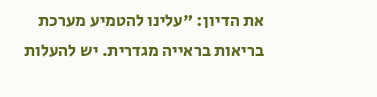את הדיון: "עלינו להטמיע מערכת בריאות בראייה מגדרית. יש להעלות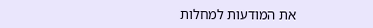את המודעות למחלות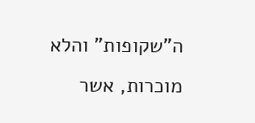ה"שקופות" והלא מוכרות, אשר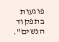פוגעות בתפקוד הנשים".